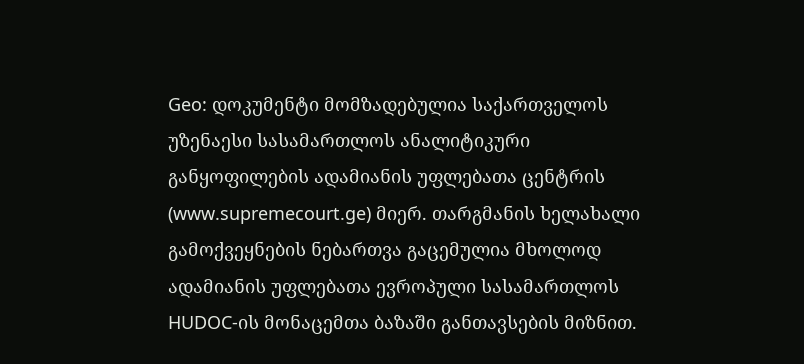Geo: დოკუმენტი მომზადებულია საქართველოს უზენაესი სასამართლოს ანალიტიკური განყოფილების ადამიანის უფლებათა ცენტრის (www.supremecourt.ge) მიერ. თარგმანის ხელახალი გამოქვეყნების ნებართვა გაცემულია მხოლოდ ადამიანის უფლებათა ევროპული სასამართლოს HUDOC-ის მონაცემთა ბაზაში განთავსების მიზნით.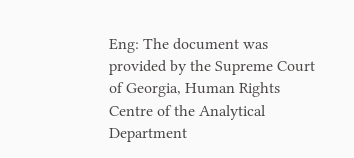Eng: The document was provided by the Supreme Court of Georgia, Human Rights Centre of the Analytical Department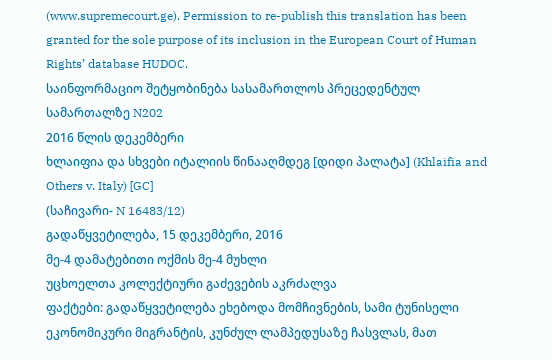(www.supremecourt.ge). Permission to re-publish this translation has been granted for the sole purpose of its inclusion in the European Court of Human Rights’ database HUDOC.
საინფორმაციო შეტყობინება სასამართლოს პრეცედენტულ სამართალზე N202
2016 წლის დეკემბერი
ხლაიფია და სხვები იტალიის წინააღმდეგ [დიდი პალატა] (Khlaifia and Others v. Italy) [GC]
(საჩივარი- N 16483/12)
გადაწყვეტილება, 15 დეკემბერი, 2016
მე-4 დამატებითი ოქმის მე-4 მუხლი
უცხოელთა კოლექტიური გაძევების აკრძალვა
ფაქტები: გადაწყვეტილება ეხებოდა მომჩივნების, სამი ტუნისელი ეკონომიკური მიგრანტის, კუნძულ ლამპედუსაზე ჩასვლას, მათ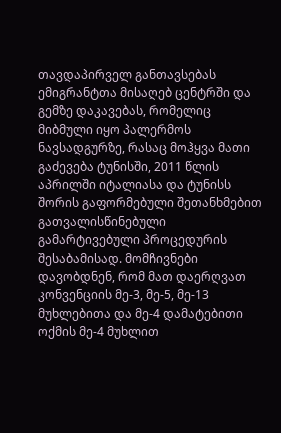თავდაპირველ განთავსებას ემიგრანტთა მისაღებ ცენტრში და გემზე დაკავებას, რომელიც მიბმული იყო პალერმოს ნავსადგურზე, რასაც მოჰყვა მათი გაძევება ტუნისში, 2011 წლის აპრილში იტალიასა და ტუნისს შორის გაფორმებული შეთანხმებით გათვალისწინებული გამარტივებული პროცედურის შესაბამისად. მომჩივნები დავობდნენ, რომ მათ დაერღვათ კონვენციის მე-3, მე-5, მე-13 მუხლებითა და მე-4 დამატებითი ოქმის მე-4 მუხლით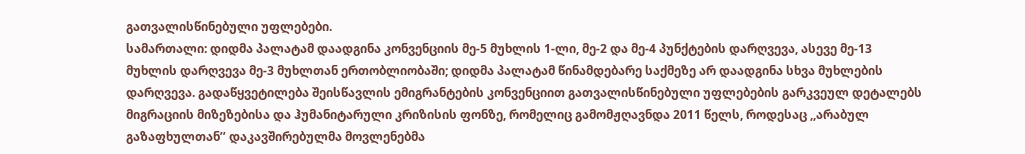გათვალისწინებული უფლებები.
სამართალი: დიდმა პალატამ დაადგინა კონვენციის მე-5 მუხლის 1-ლი, მე-2 და მე-4 პუნქტების დარღვევა, ასევე მე-13 მუხლის დარღვევა მე-3 მუხლთან ერთობლიობაში; დიდმა პალატამ წინამდებარე საქმეზე არ დაადგინა სხვა მუხლების დარღვევა. გადაწყვეტილება შეისწავლის ემიგრანტების კონვენციით გათვალისწინებული უფლებების გარკვეულ დეტალებს მიგრაციის მიზეზებისა და ჰუმანიტარული კრიზისის ფონზე, რომელიც გამომჟღავნდა 2011 წელს, როდესაც ,,არაბულ გაზაფხულთან’’ დაკავშირებულმა მოვლენებმა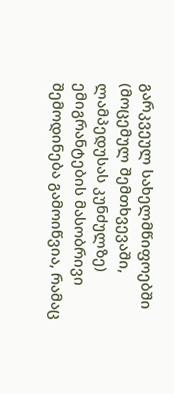გარკვეულ სახელმწიფოებში (მოცემულ შემთხვევაში, ლამპედუსას კუნძულზე) ემიგრანტების მასობრივი შემოდინება გამოიწვია, რამაც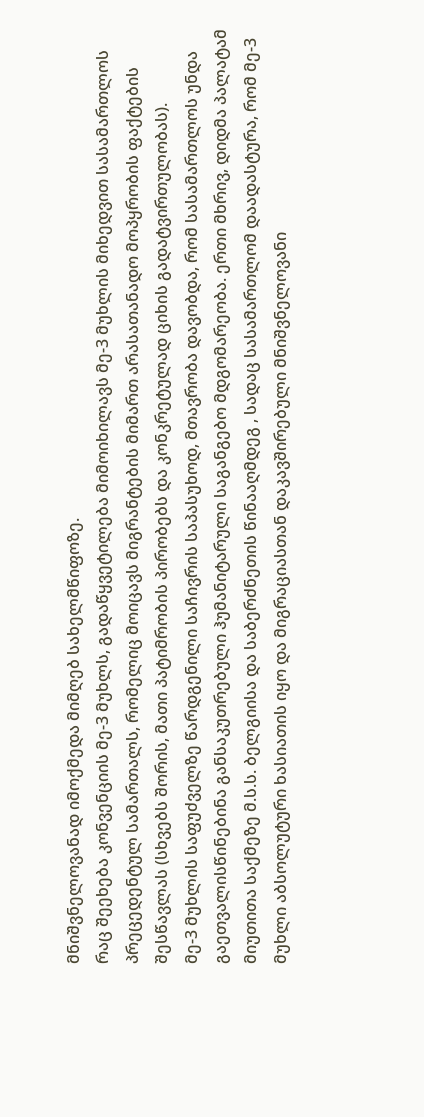მნიშვნელოვანად იმოქმედა მიმღებ სახელმწიფოზე.
რაც შეეხება კონვენციის მე-3 მუხლს, გადაწყვეტილება მიმოიხილავს მე-3 მუხლის მიხედვით სასამართლოს პრეცედენტულ სამართალს, რომელიც მოიცავს მიგრანტების მიმართ არასათანადო მოპყრობის ფაქტების შესწავლას (სხვებს შორის, მათი პატიმრობის პირობებს და კონკრეტულად ციხის გადატვირთულობას).
მე-3 მუხლის საფუძველზე წარდგენილი საჩივრის საპასუხოდ, მთავრობა დავობდა, რომ სასამართლოს უნდა გაეთვალისწინებინა განსაკუთრებული ჰუმანიტარული საგანგებო მდგომარეობა. ერთი მხრივ, დიდმა პალატამ მიუთითა საქმეზე მ.ს.ს. ბელგიისა და საბერძნეთის წინააღმდეგ , სადაც სასამართლომ დაადასტურა, რომ მე-3 მუხლი აბსოლუტური ხასიათის იყო და მიგრაციასთან დაკავშირებული მნიშვნელოვანი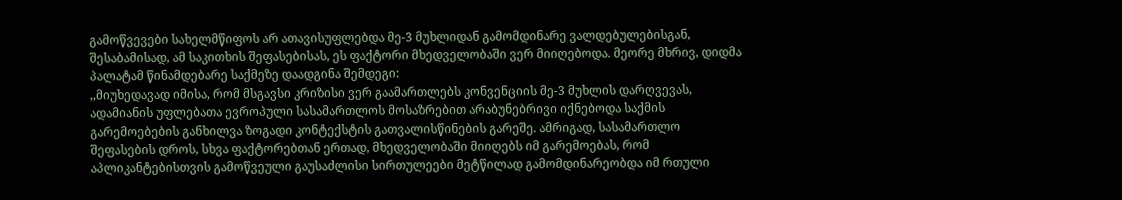გამოწვევები სახელმწიფოს არ ათავისუფლებდა მე-3 მუხლიდან გამომდინარე ვალდებულებისგან, შესაბამისად, ამ საკითხის შეფასებისას, ეს ფაქტორი მხედველობაში ვერ მიიღებოდა. მეორე მხრივ, დიდმა პალატამ წინამდებარე საქმეზე დაადგინა შემდეგი:
,,მიუხედავად იმისა, რომ მსგავსი კრიზისი ვერ გაამართლებს კონვენციის მე-3 მუხლის დარღვევას, ადამიანის უფლებათა ევროპული სასამართლოს მოსაზრებით არაბუნებრივი იქნებოდა საქმის გარემოებების განხილვა ზოგადი კონტექსტის გათვალისწინების გარეშე. ამრიგად, სასამართლო შეფასების დროს, სხვა ფაქტორებთან ერთად, მხედველობაში მიიღებს იმ გარემოებას, რომ აპლიკანტებისთვის გამოწვეული გაუსაძლისი სირთულეები მეტწილად გამომდინარეობდა იმ რთული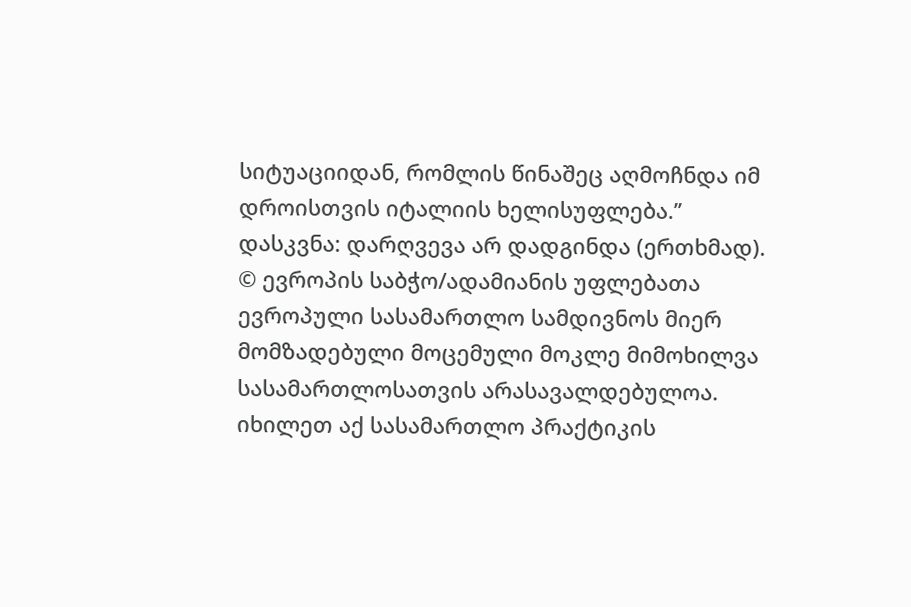სიტუაციიდან, რომლის წინაშეც აღმოჩნდა იმ დროისთვის იტალიის ხელისუფლება.’’
დასკვნა: დარღვევა არ დადგინდა (ერთხმად).
© ევროპის საბჭო/ადამიანის უფლებათა ევროპული სასამართლო სამდივნოს მიერ მომზადებული მოცემული მოკლე მიმოხილვა სასამართლოსათვის არასავალდებულოა.
იხილეთ აქ სასამართლო პრაქტიკის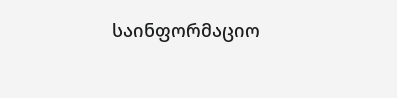საინფორმაციო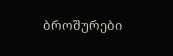ბროშურები